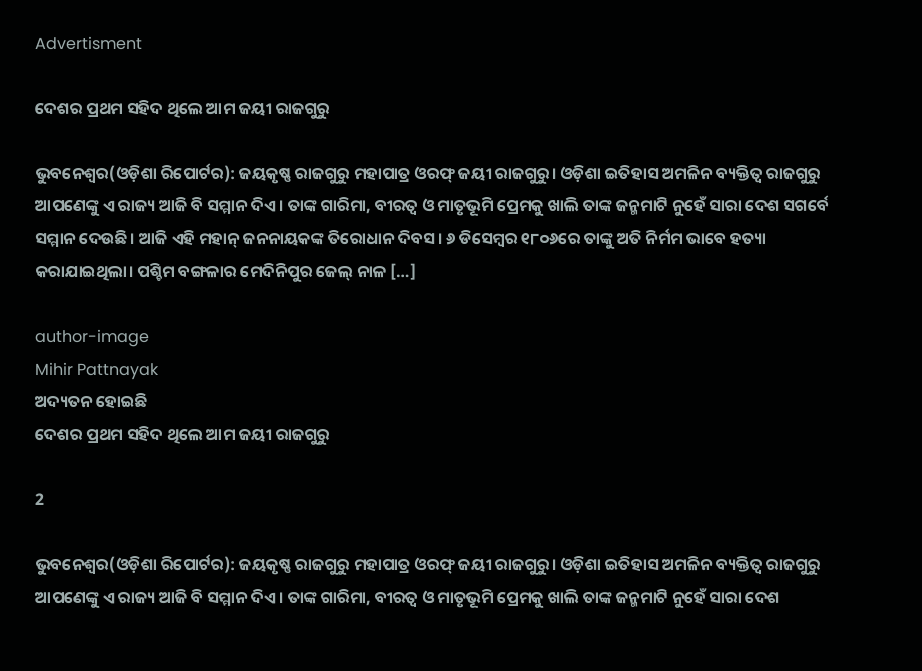Advertisment

ଦେଶର ପ୍ରଥମ ସହିଦ ଥିଲେ ଆମ ଜୟୀ ରାଜଗୁରୁ

ଭୁବନେଶ୍ୱର(ଓଡ଼ିଶା ରିପୋର୍ଟର): ଜୟକୃଷ୍ଣ ରାଜଗୁରୁ ମହାପାତ୍ର ଓରଫ୍‌ ଜୟୀ ରାଜଗୁରୁ। ଓଡ଼ିଶା ଇତିହାସ ଅମଳିନ ବ୍ୟକ୍ତିତ୍ୱ ରାଜଗୁରୁ ଆପଣେଙ୍କୁ ଏ ରାଜ୍ୟ ଆଜି ବି ସମ୍ମାନ ଦିଏ। ତାଙ୍କ ଗାରିମା, ବୀରତ୍ୱ ଓ ମାତୃଭୂମି ପ୍ରେମକୁ ଖାଲି ତାଙ୍କ ଜନ୍ମମାଟି ନୁହେଁ ସାରା ଦେଶ ସଗର୍ବେ ସମ୍ମାନ ଦେଉଛି। ଆଜି ଏହି ମହାନ୍‌ ଜନନାୟକଙ୍କ ତିରୋଧାନ ଦିବସ। ୬ ଡିସେମ୍ବର ୧୮୦୬ରେ ତାଙ୍କୁ ଅତି ନିର୍ମମ ଭାବେ ହତ୍ୟା କରାଯାଇଥିଲା। ପଶ୍ଚିମ ବଙ୍ଗଳାର ମେଦିନିପୁର ଜେଲ୍‌ ନାଳ […]

author-image
Mihir Pattnayak
ଅଦ୍ୟତନ ହୋଇଛି
ଦେଶର ପ୍ରଥମ ସହିଦ ଥିଲେ ଆମ ଜୟୀ ରାଜଗୁରୁ

2

ଭୁବନେଶ୍ୱର(ଓଡ଼ିଶା ରିପୋର୍ଟର): ଜୟକୃଷ୍ଣ ରାଜଗୁରୁ ମହାପାତ୍ର ଓରଫ୍‌ ଜୟୀ ରାଜଗୁରୁ। ଓଡ଼ିଶା ଇତିହାସ ଅମଳିନ ବ୍ୟକ୍ତିତ୍ୱ ରାଜଗୁରୁ ଆପଣେଙ୍କୁ ଏ ରାଜ୍ୟ ଆଜି ବି ସମ୍ମାନ ଦିଏ। ତାଙ୍କ ଗାରିମା, ବୀରତ୍ୱ ଓ ମାତୃଭୂମି ପ୍ରେମକୁ ଖାଲି ତାଙ୍କ ଜନ୍ମମାଟି ନୁହେଁ ସାରା ଦେଶ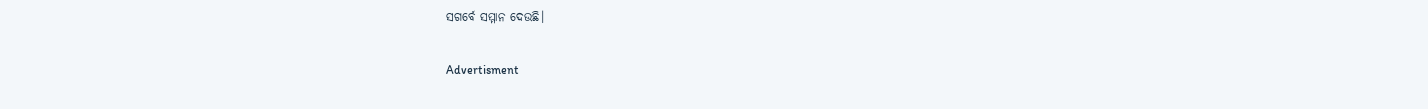ସଗର୍ବେ ସମ୍ମାନ ଦେଉଛି।

Advertisment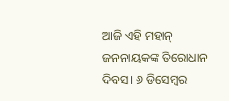ଆଜି ଏହି ମହାନ୍‌ ଜନନାୟକଙ୍କ ତିରୋଧାନ ଦିବସ। ୬ ଡିସେମ୍ବର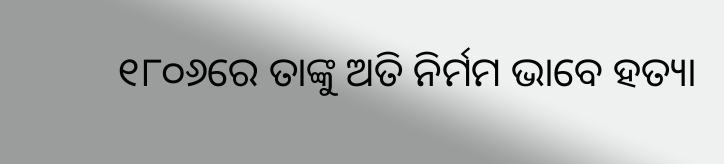୧୮୦୬ରେ ତାଙ୍କୁ ଅତି ନିର୍ମମ ଭାବେ ହତ୍ୟା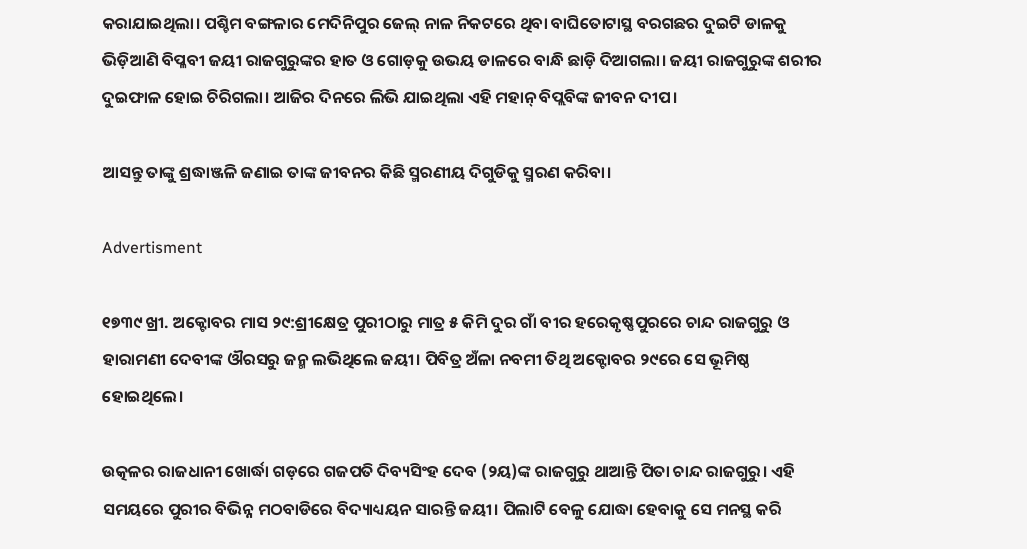କରାଯାଇଥିଲା। ପଶ୍ଚିମ ବଙ୍ଗଳାର ମେଦିନିପୁର ଜେଲ୍‌ ନାଳ ନିକଟରେ ଥିବା ବାଘିତୋଟାସ୍ଥ ବରଗଛର ଦୁଇଟି ଡାଳକୁ ଭିଡ଼ିଆଣି ବିପ୍ଳବୀ ଜୟୀ ରାଜଗୁରୁଙ୍କର ହାତ ଓ ଗୋଡ଼କୁ ଉଭୟ ଡାଳରେ ବାନ୍ଧି ଛାଡ଼ି ଦିଆଗଲା। ଜୟୀ ରାଜଗୁରୁଙ୍କ ଶରୀର ଦୁଇଫାଳ ହୋଇ ଚିରିଗଲା। ଆଜିର ଦିନରେ ଲିଭି ଯାଇଥିଲା ଏହି ମହାନ୍‌ ବିପ୍ଲବିଙ୍କ ଜୀବନ ଦୀପ।

ଆସନ୍ତୁ ତାଙ୍କୁ ଶ୍ରଦ୍ଧାଞ୍ଜଳି ଜଣାଇ ତାଙ୍କ ଜୀବନର କିଛି ସ୍ମରଣୀୟ ଦିଗୁଡିକୁ ସ୍ମରଣ କରିବା।

Advertisment

୧୭୩୯ ଖ୍ରୀ. ଅକ୍ଟୋବର ମାସ ୨୯:ଶ୍ରୀକ୍ଷେତ୍ର ପୁରୀଠାରୁ ମାତ୍ର ୫ କିମି ଦୁର ଗାଁ ବୀର ହରେକୃଷ୍ଣପୁରରେ ଚାନ୍ଦ ରାଜଗୁରୁ ଓ ହାରାମଣୀ ଦେବୀଙ୍କ ଔରସରୁ ଜନ୍ମ ଲଭିଥିଲେ ଜୟୀ। ପିବିତ୍ର ଅଁଳା ନବମୀ ତିଥି ଅକ୍ଟୋବର ୨୯ରେ ସେ ଭୂମିଷ୍ଠ ହୋଇଥିଲେ।

ଉତ୍କଳର ରାଜଧାନୀ ଖୋର୍ଦ୍ଧା ଗଡ଼ରେ ଗଜପତି ଦିବ୍ୟସିଂହ ଦେବ (୨ୟ)ଙ୍କ ରାଜଗୁରୁ ଥାଆନ୍ତି ପିତା ଚାନ୍ଦ ରାଜଗୁରୁ। ଏହି ସମୟରେ ପୁରୀର ବିଭିନ୍ନ ମଠବାଡିରେ ବିଦ୍ୟାଧ୍ୟୟନ ସାରନ୍ତି ଜୟୀ। ପିଲାଟି ବେଳୁ ଯୋଦ୍ଧା ହେବାକୁ ସେ ମନସ୍ଥ କରି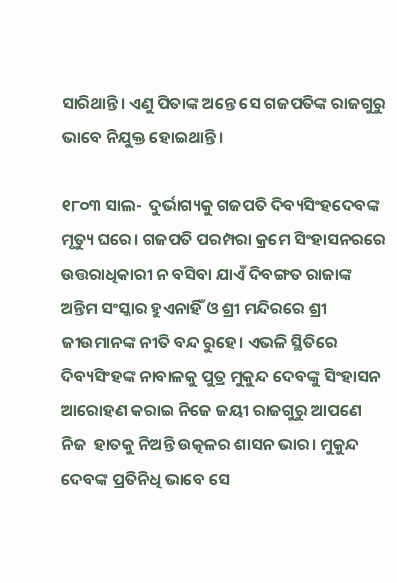ସାରିଥାନ୍ତି। ଏଣୁ ପିତାଙ୍କ ଅନ୍ତେ ସେ ଗଜପତିଙ୍କ ରାଜଗୁରୁ ଭାବେ ନିଯୁକ୍ତ ହୋଇଥାନ୍ତି।

୧୮୦୩ ସାଲ-  ଦୁର୍ଭାଗ୍ୟକୁ ଗଜପତି ଦିବ୍ୟସିଂହଦେବଙ୍କ ମୃତ୍ୟୁ ଘରେ। ଗଜପତି ପରମ୍ପରା କ୍ରମେ ସିଂହାସନରରେ ଉତ୍ତରାଧିକାରୀ ନ ବସିବା ଯାଏଁ ଦିବଙ୍ଗତ ରାଜାଙ୍କ ଅନ୍ତିମ ସଂସ୍କାର ହୁଏନାହିଁ ଓ ଶ୍ରୀ ମନ୍ଦିରରେ ଶ୍ରୀ ଜୀଉମାନଙ୍କ ନୀତି ବନ୍ଦ ରୁହେ। ଏଭଳି ସ୍ଥିତିରେ ଦିବ୍ୟସିଂହଙ୍କ ନାବାଳକୁ ପୁତ୍ର ମୁକୁନ୍ଦ ଦେବଙ୍କୁ ସିଂହାସନ ଆରୋହଣ କରାଇ ନିଜେ ଜୟୀ ରାଜଗୁରୁ ଆପଣେ ନିଜ  ହାତକୁ ନିଅନ୍ତି ଉତ୍କଳର ଶାସନ ଭାର। ମୁକୁନ୍ଦ ଦେବଙ୍କ ପ୍ରତିନିଧି ଭାବେ ସେ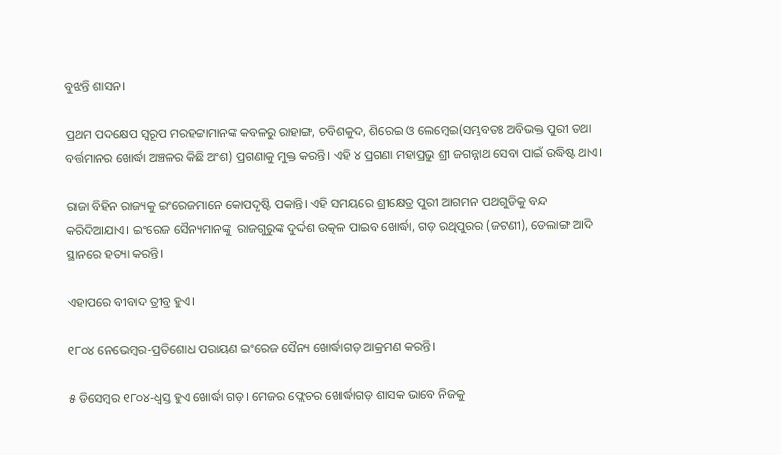ବୁଝନ୍ତି ଶାସନ।

ପ୍ରଥମ ପଦକ୍ଷେପ ସ୍ୱରୂପ ମରହଟ୍ଟାମାନଙ୍କ କବଳରୁ ରାହାଙ୍ଗ, ଚବିଶକୁଦ, ଶିରେଇ ଓ ଲେମ୍ବେଇ(ସମ୍ଭବତଃ ଅବିଭକ୍ତ ପୁରୀ ତଥା ବର୍ତ୍ତମାନର ଖୋର୍ଦ୍ଧା ଅଞ୍ଚଳର କିଛି ଅଂଶ) ପ୍ରଗଣାକୁ ମୁକ୍ତ କରନ୍ତି। ଏହି ୪ ପ୍ରଗଣା ମହାପ୍ରଭୁ ଶ୍ରୀ ଜଗନ୍ନାଥ ସେବା ପାଇଁ ଉଦ୍ଧିଷ୍ଟ ଥାଏ।

ରାଜା ବିହିନ ରାଜ୍ୟକୁ ଇଂରେଜମାନେ କୋପଦୃଷ୍ଟି ପକାନ୍ତି। ଏହି ସମୟରେ ଶ୍ରୀକ୍ଷେତ୍ର ପୁରୀ ଆଗମନ ପଥଗୁଡିକୁ ବନ୍ଦ କରିଦିଆଯାଏ। ଇଂରେଜ ସୈନ୍ୟମାନଙ୍କୁ  ରାଜଗୁରୁଙ୍କ ଦୁର୍ଦ୍ଦଶ ଉତ୍କଳ ପାଇବ ଖୋର୍ଦ୍ଧା, ଗଡ଼ ରଥିପୁରର (ଜଟଣୀ), ଡେଲାଙ୍ଗ ଆଦି ସ୍ଥାନରେ ହତ୍ୟା କରନ୍ତି।

ଏହାପରେ ବୀବାଦ ତ୍ରୀବ୍ର ହୁଏ।

୧୮୦୪ ନେଭେମ୍ବର-ପ୍ରତିଶୋଧ ପରାୟଣ ଇଂରେଜ ସୈନ୍ୟ ଖୋର୍ଦ୍ଧାଗଡ଼ ଆକ୍ରମଣ କରନ୍ତି।

୫ ଡିସେମ୍ବର ୧୮୦୪-ଧ୍ୱସ୍ତ ହୁଏ ଖୋର୍ଦ୍ଧା ଗଡ଼। ମେଜର ଫ୍ଲେଚର ଖୋର୍ଦ୍ଧାଗଡ଼ ଶାସକ ଭାବେ ନିଜକୁ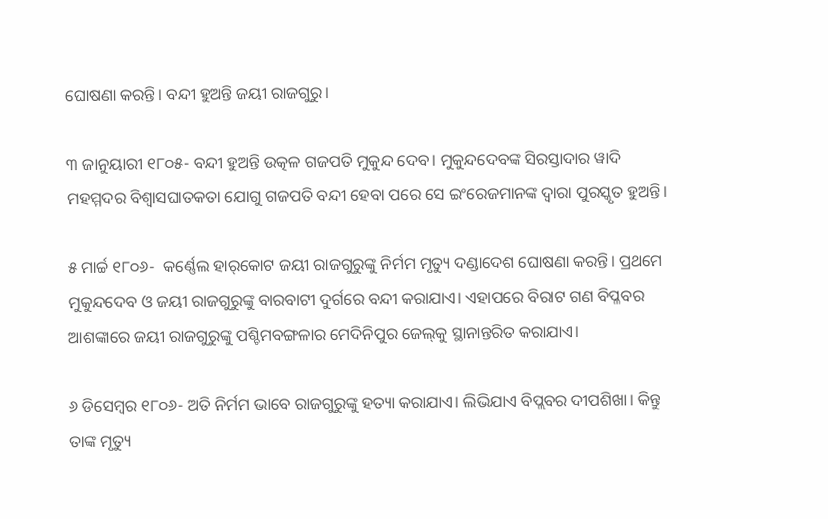ଘୋଷଣା କରନ୍ତି। ବନ୍ଦୀ ହୁଅନ୍ତି ଜୟୀ ରାଜଗୁରୁ।

୩ ଜାନୁୟାରୀ ୧୮୦୫- ବନ୍ଦୀ ହୁଅନ୍ତି ଉତ୍କଳ ଗଜପତି ମୁକୁନ୍ଦ ଦେବ। ମୁକୁନ୍ଦଦେବଙ୍କ ସିରସ୍ତାଦାର ୱାଦି ମହମ୍ମଦର ବିଶ୍ୱାସଘାତକତା ଯୋଗୁ ଗଜପତି ବନ୍ଦୀ ହେବା ପରେ ସେ ଇଂରେଜମାନଙ୍କ ଦ୍ୱାରା ପୁରସ୍କୃତ ହୁଅନ୍ତି।

୫ ମାର୍ଚ୍ଚ ୧୮୦୬-  କର୍ଣ୍ଣେଲ ହାର୍‌କୋଟ ଜୟୀ ରାଜଗୁରୁଙ୍କୁ ନିର୍ମମ ମୃତ୍ୟୁ ଦଣ୍ଡାଦେଶ ଘୋଷଣା କରନ୍ତି। ପ୍ରଥମେ ମୁକୁନ୍ଦଦେବ ଓ ଜୟୀ ରାଜଗୁରୁଙ୍କୁ ବାରବାଟୀ ଦୁର୍ଗରେ ବନ୍ଦୀ କରାଯାଏ। ଏହାପରେ ବିରାଟ ଗଣ ବିପ୍ଳବର ଆଶଙ୍କାରେ ଜୟୀ ରାଜଗୁରୁଙ୍କୁ ପଶ୍ଚିମବଙ୍ଗଳାର ମେଦିନିପୁର ଜେଲ୍‌କୁ ସ୍ଥାନାନ୍ତରିତ କରାଯାଏ।

୬ ଡିସେମ୍ବର ୧୮୦୬- ଅତି ନିର୍ମମ ଭାବେ ରାଜଗୁରୁଙ୍କୁ ହତ୍ୟା କରାଯାଏ। ଲିଭିଯାଏ ବିପ୍ଲବର ଦୀପଶିଖା। କିନ୍ତୁ ତାଙ୍କ ମୃତ୍ୟୁ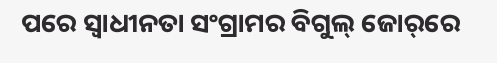ପରେ ସ୍ୱାଧୀନତା ସଂଗ୍ରାମର ବିଗୁଲ୍‌ ଜୋର୍‌ରେ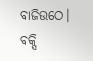ବାଜିଉଠେ। ବକ୍ସି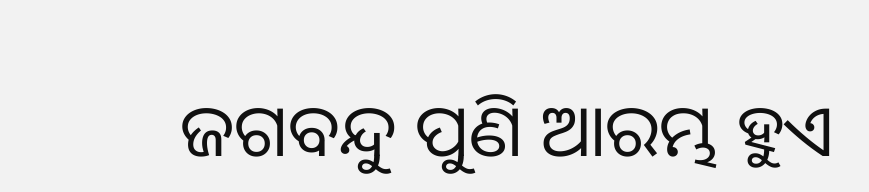ଜଗବନ୍ଦୁ ପୁଣି ଆରମ୍ଭ ହୁଏ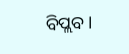ବିପ୍ଲବ।